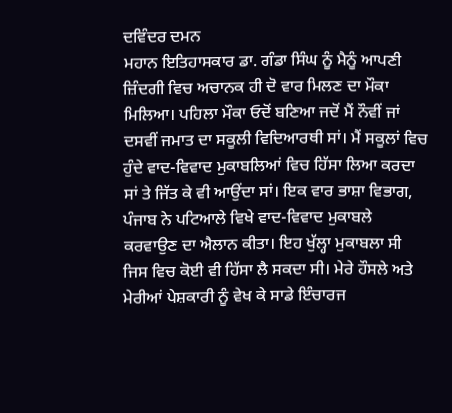ਦਵਿੰਦਰ ਦਮਨ
ਮਹਾਨ ਇਤਿਹਾਸਕਾਰ ਡਾ. ਗੰਡਾ ਸਿੰਘ ਨੂੰ ਮੈਨੂੰ ਆਪਣੀ ਜ਼ਿੰਦਗੀ ਵਿਚ ਅਚਾਨਕ ਹੀ ਦੋ ਵਾਰ ਮਿਲਣ ਦਾ ਮੌਕਾ ਮਿਲਿਆ। ਪਹਿਲਾ ਮੌਕਾ ਓਦੋਂ ਬਣਿਆ ਜਦੋਂ ਮੈਂ ਨੌਵੀਂ ਜਾਂ ਦਸਵੀਂ ਜਮਾਤ ਦਾ ਸਕੂਲੀ ਵਿਦਿਆਰਥੀ ਸਾਂ। ਮੈਂ ਸਕੂਲਾਂ ਵਿਚ ਹੁੰਦੇ ਵਾਦ-ਵਿਵਾਦ ਮੁਕਾਬਲਿਆਂ ਵਿਚ ਹਿੱਸਾ ਲਿਆ ਕਰਦਾ ਸਾਂ ਤੇ ਜਿੱਤ ਕੇ ਵੀ ਆਉਂਦਾ ਸਾਂ। ਇਕ ਵਾਰ ਭਾਸ਼ਾ ਵਿਭਾਗ, ਪੰਜਾਬ ਨੇ ਪਟਿਆਲੇ ਵਿਖੇ ਵਾਦ-ਵਿਵਾਦ ਮੁਕਾਬਲੇ ਕਰਵਾਉਣ ਦਾ ਐਲਾਨ ਕੀਤਾ। ਇਹ ਖੁੱਲ੍ਹਾ ਮੁਕਾਬਲਾ ਸੀ ਜਿਸ ਵਿਚ ਕੋਈ ਵੀ ਹਿੱਸਾ ਲੈ ਸਕਦਾ ਸੀ। ਮੇਰੇ ਹੌਸਲੇ ਅਤੇ ਮੇਰੀਆਂ ਪੇਸ਼ਕਾਰੀ ਨੂੰ ਵੇਖ ਕੇ ਸਾਡੇ ਇੰਚਾਰਜ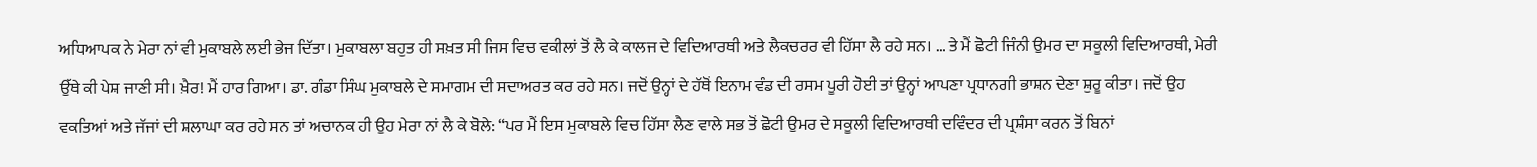ਅਧਿਆਪਕ ਨੇ ਮੇਰਾ ਨਾਂ ਵੀ ਮੁਕਾਬਲੇ ਲਈ ਭੇਜ ਦਿੱਤਾ। ਮੁਕਾਬਲਾ ਬਹੁਤ ਹੀ ਸਖ਼ਤ ਸੀ ਜਿਸ ਵਿਚ ਵਕੀਲਾਂ ਤੋਂ ਲੈ ਕੇ ਕਾਲਜ ਦੇ ਵਿਦਿਆਰਥੀ ਅਤੇ ਲੈਕਚਰਰ ਵੀ ਹਿੱਸਾ ਲੈ ਰਹੇ ਸਨ। … ਤੇ ਮੈਂ ਛੋਟੀ ਜਿੰਨੀ ਉਮਰ ਦਾ ਸਕੂਲੀ ਵਿਦਿਆਰਥੀ, ਮੇਰੀ ਉੱਥੇ ਕੀ ਪੇਸ਼ ਜਾਣੀ ਸੀ। ਖ਼ੈਰ! ਮੈਂ ਹਾਰ ਗਿਆ। ਡਾ. ਗੰਡਾ ਸਿੰਘ ਮੁਕਾਬਲੇ ਦੇ ਸਮਾਗਮ ਦੀ ਸਦਾਅਰਤ ਕਰ ਰਹੇ ਸਨ। ਜਦੋਂ ਉਨ੍ਹਾਂ ਦੇ ਹੱਥੋਂ ਇਨਾਮ ਵੰਡ ਦੀ ਰਸਮ ਪੂਰੀ ਹੋਈ ਤਾਂ ਉਨ੍ਹਾਂ ਆਪਣਾ ਪ੍ਰਧਾਨਗੀ ਭਾਸ਼ਨ ਦੇਣਾ ਸ਼ੁਰੂ ਕੀਤਾ। ਜਦੋਂ ਉਹ ਵਕਤਿਆਂ ਅਤੇ ਜੱਜਾਂ ਦੀ ਸ਼ਲਾਘਾ ਕਰ ਰਹੇ ਸਨ ਤਾਂ ਅਚਾਨਕ ਹੀ ਉਹ ਮੇਰਾ ਨਾਂ ਲੈ ਕੇ ਬੋਲੇ: “ਪਰ ਮੈਂ ਇਸ ਮੁਕਾਬਲੇ ਵਿਚ ਹਿੱਸਾ ਲੈਣ ਵਾਲੇ ਸਭ ਤੋਂ ਛੋਟੀ ਉਮਰ ਦੇ ਸਕੂਲੀ ਵਿਦਿਆਰਥੀ ਦਵਿੰਦਰ ਦੀ ਪ੍ਰਸ਼ੰਸਾ ਕਰਨ ਤੋਂ ਬਿਨਾਂ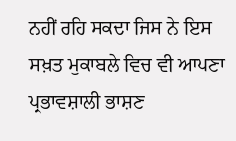ਨਹੀਂ ਰਹਿ ਸਕਦਾ ਜਿਸ ਨੇ ਇਸ ਸਖ਼ਤ ਮੁਕਾਬਲੇ ਵਿਚ ਵੀ ਆਪਣਾ ਪ੍ਰਭਾਵਸ਼ਾਲੀ ਭਾਸ਼ਣ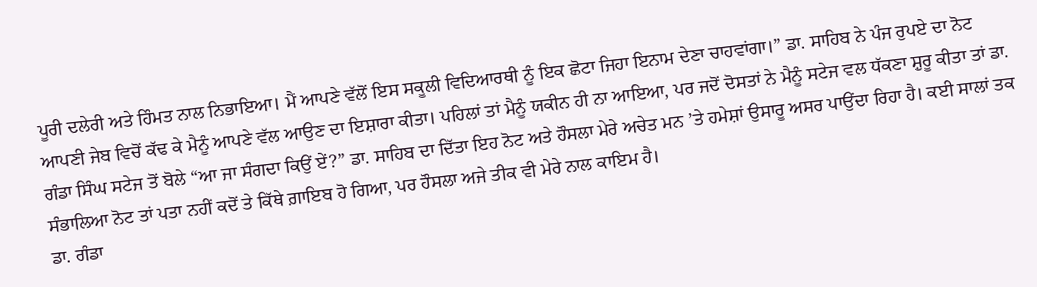ਪੂਰੀ ਦਲੇਰੀ ਅਤੇ ਹਿੰਮਤ ਨਾਲ ਨਿਭਾਇਆ। ਮੈਂ ਆਪਣੇ ਵੱਲੋਂ ਇਸ ਸਕੂਲੀ ਵਿਦਿਆਰਥੀ ਨੂੰ ਇਕ ਛੋਟਾ ਜਿਹਾ ਇਨਾਮ ਦੇਣਾ ਚਾਹਵਾਂਗਾ।” ਡਾ. ਸਾਹਿਬ ਨੇ ਪੰਜ ਰੁਪਏ ਦਾ ਨੋਟ ਆਪਣੀ ਜੇਬ ਵਿਚੋਂ ਕੱਢ ਕੇ ਮੈਨੂੰ ਆਪਣੇ ਵੱਲ ਆਉਣ ਦਾ ਇਸ਼ਾਰਾ ਕੀਤਾ। ਪਹਿਲਾਂ ਤਾਂ ਮੈਨੂੰ ਯਕੀਨ ਹੀ ਨਾ ਆਇਆ, ਪਰ ਜਦੋਂ ਦੋਸਤਾਂ ਨੇ ਮੈਨੂੰ ਸਟੇਜ ਵਲ ਧੱਕਣਾ ਸ਼ੁਰੂ ਕੀਤਾ ਤਾਂ ਡਾ. ਗੰਡਾ ਸਿੰਘ ਸਟੇਜ ਤੋਂ ਬੋਲੇ “ਆ ਜਾ ਸੰਗਦਾ ਕਿਉਂ ਏਂ?” ਡਾ. ਸਾਹਿਬ ਦਾ ਦਿੱਤਾ ਇਹ ਨੋਟ ਅਤੇ ਹੌਸਲਾ ਮੇਰੇ ਅਚੇਤ ਮਨ ’ਤੇ ਹਮੇਸ਼ਾਂ ਉਸਾਰੂ ਅਸਰ ਪਾਉਂਦਾ ਰਿਹਾ ਹੈ। ਕਈ ਸਾਲਾਂ ਤਕ ਸੰਭਾਲਿਆ ਨੋਟ ਤਾਂ ਪਤਾ ਨਹੀਂ ਕਦੋਂ ਤੇ ਕਿੱਥੇ ਗ਼ਾਇਬ ਹੋ ਗਿਆ, ਪਰ ਹੌਸਲਾ ਅਜੇ ਤੀਕ ਵੀ ਮੇਰੇ ਨਾਲ ਕਾਇਮ ਹੈ।
ਡਾ. ਗੰਡਾ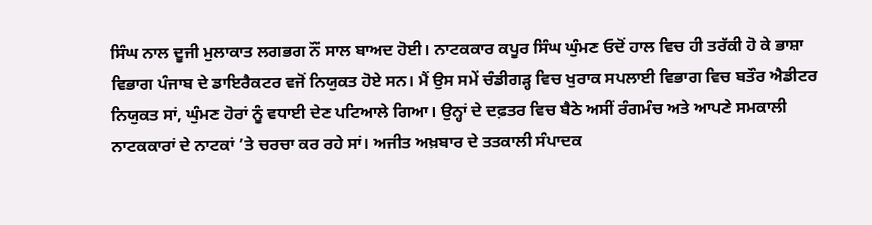ਸਿੰਘ ਨਾਲ ਦੂਜੀ ਮੁਲਾਕਾਤ ਲਗਭਗ ਨੌਂ ਸਾਲ ਬਾਅਦ ਹੋਈ। ਨਾਟਕਕਾਰ ਕਪੂਰ ਸਿੰਘ ਘੁੰਮਣ ਓਦੋਂ ਹਾਲ ਵਿਚ ਹੀ ਤਰੱਕੀ ਹੋ ਕੇ ਭਾਸ਼ਾ ਵਿਭਾਗ ਪੰਜਾਬ ਦੇ ਡਾਇਰੈਕਟਰ ਵਜੋਂ ਨਿਯੁਕਤ ਹੋਏ ਸਨ। ਮੈਂ ਉਸ ਸਮੇਂ ਚੰਡੀਗੜ੍ਹ ਵਿਚ ਖੁਰਾਕ ਸਪਲਾਈ ਵਿਭਾਗ ਵਿਚ ਬਤੌਰ ਐਡੀਟਰ ਨਿਯੁਕਤ ਸਾਂ, ਘੁੰਮਣ ਹੋਰਾਂ ਨੂੰ ਵਧਾਈ ਦੇਣ ਪਟਿਆਲੇ ਗਿਆ। ਉਨ੍ਹਾਂ ਦੇ ਦਫ਼ਤਰ ਵਿਚ ਬੈਠੇ ਅਸੀਂ ਰੰਗਮੰਚ ਅਤੇ ਆਪਣੇ ਸਮਕਾਲੀ ਨਾਟਕਕਾਰਾਂ ਦੇ ਨਾਟਕਾਂ ’ਤੇ ਚਰਚਾ ਕਰ ਰਹੇ ਸਾਂ। ਅਜੀਤ ਅਖ਼ਬਾਰ ਦੇ ਤਤਕਾਲੀ ਸੰਪਾਦਕ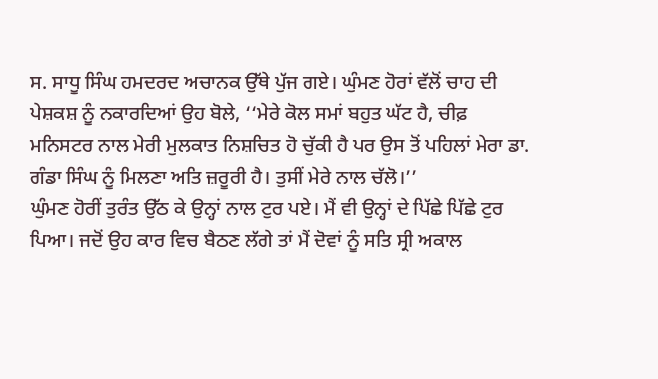ਸ. ਸਾਧੂ ਸਿੰਘ ਹਮਦਰਦ ਅਚਾਨਕ ਉੱਥੇ ਪੁੱਜ ਗਏ। ਘੁੰਮਣ ਹੋਰਾਂ ਵੱਲੋਂ ਚਾਹ ਦੀ ਪੇਸ਼ਕਸ਼ ਨੂੰ ਨਕਾਰਦਿਆਂ ਉਹ ਬੋਲੇ, ‘‘ਮੇਰੇ ਕੋਲ ਸਮਾਂ ਬਹੁਤ ਘੱਟ ਹੈ, ਚੀਫ਼ ਮਨਿਸਟਰ ਨਾਲ ਮੇਰੀ ਮੁਲਕਾਤ ਨਿਸ਼ਚਿਤ ਹੋ ਚੁੱਕੀ ਹੈ ਪਰ ਉਸ ਤੋਂ ਪਹਿਲਾਂ ਮੇਰਾ ਡਾ. ਗੰਡਾ ਸਿੰਘ ਨੂੰ ਮਿਲਣਾ ਅਤਿ ਜ਼ਰੂਰੀ ਹੈ। ਤੁਸੀਂ ਮੇਰੇ ਨਾਲ ਚੱਲੋ।’’
ਘੁੰਮਣ ਹੋਰੀਂ ਤੁਰੰਤ ਉੱਠ ਕੇ ਉਨ੍ਹਾਂ ਨਾਲ ਟੁਰ ਪਏ। ਮੈਂ ਵੀ ਉਨ੍ਹਾਂ ਦੇ ਪਿੱਛੇ ਪਿੱਛੇ ਟੁਰ ਪਿਆ। ਜਦੋਂ ਉਹ ਕਾਰ ਵਿਚ ਬੈਠਣ ਲੱਗੇ ਤਾਂ ਮੈਂ ਦੋਵਾਂ ਨੂੰ ਸਤਿ ਸ੍ਰੀ ਅਕਾਲ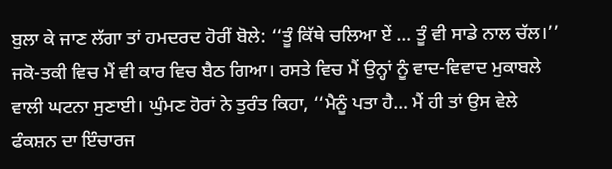ਬੁਲਾ ਕੇ ਜਾਣ ਲੱਗਾ ਤਾਂ ਹਮਦਰਦ ਹੋਰੀਂ ਬੋਲੇ: ‘‘ਤੂੰ ਕਿੱਥੇ ਚਲਿਆ ਏਂ … ਤੂੰ ਵੀ ਸਾਡੇ ਨਾਲ ਚੱਲ।’’ ਜਕੋ-ਤਕੀ ਵਿਚ ਮੈਂ ਵੀ ਕਾਰ ਵਿਚ ਬੈਠ ਗਿਆ। ਰਸਤੇ ਵਿਚ ਮੈਂ ਉਨ੍ਹਾਂ ਨੂੰ ਵਾਦ-ਵਿਵਾਦ ਮੁਕਾਬਲੇ ਵਾਲੀ ਘਟਨਾ ਸੁਣਾਈ। ਘੁੰਮਣ ਹੋਰਾਂ ਨੇ ਤੁਰੰਤ ਕਿਹਾ, ‘‘ਮੈਨੂੰ ਪਤਾ ਹੈ… ਮੈਂ ਹੀ ਤਾਂ ਉਸ ਵੇਲੇ ਫੰਕਸ਼ਨ ਦਾ ਇੰਚਾਰਜ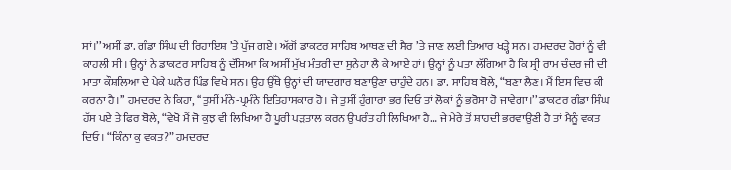ਸਾਂ।’’ ਅਸੀਂ ਡਾ. ਗੰਡਾ ਸਿੰਘ ਦੀ ਰਿਹਾਇਸ਼ ’ਤੇ ਪੁੱਜ ਗਏ। ਅੱਗੋਂ ਡਾਕਟਰ ਸਾਹਿਬ ਆਥਣ ਦੀ ਸੈਰ ’ਤੇ ਜਾਣ ਲਈ ਤਿਆਰ ਖੜ੍ਹੇ ਸਨ। ਹਮਦਰਦ ਹੋਰਾਂ ਨੂੰ ਵੀ ਕਾਹਲੀ ਸੀ। ਉਨ੍ਹਾਂ ਨੇ ਡਾਕਟਰ ਸਾਹਿਬ ਨੂੰ ਦੱਸਿਆ ਕਿ ਅਸੀਂ ਮੁੱਖ ਮੰਤਰੀ ਦਾ ਸੁਨੇਹਾ ਲੈ ਕੇ ਆਏ ਹਾਂ। ਉਨ੍ਹਾਂ ਨੂੰ ਪਤਾ ਲੱਗਿਆ ਹੈ ਕਿ ਸ੍ਰੀ ਰਾਮ ਚੰਦਰ ਜੀ ਦੀ ਮਾਤਾ ਕੌਸ਼ਲਿਆ ਦੇ ਪੇਕੇ ਘਨੌਰ ਪਿੰਡ ਵਿਖੇ ਸਨ। ਉਹ ਉੱਥੇ ਉਨ੍ਹਾਂ ਦੀ ਯਾਦਗਾਰ ਬਣਾਉਣਾ ਚਾਹੁੰਦੇ ਹਨ। ਡਾ. ਸਾਹਿਬ ਬੋਲੇ, “ਬਣਾ ਲੈਣ। ਮੈਂ ਇਸ ਵਿਚ ਕੀ ਕਰਨਾ ਹੈ।’’ ਹਮਦਰਦ ਨੇ ਕਿਹਾ, ‘‘ਤੁਸੀਂ ਮੰਨੇ-ਪ੍ਰਮੰਨੇ ਇਤਿਹਾਸਕਾਰ ਹੋ। ਜੇ ਤੁਸੀਂ ਹੁੰਗਾਰਾ ਭਰ ਦਿਓ ਤਾਂ ਲੋਕਾਂ ਨੂੰ ਭਰੋਸਾ ਹੋ ਜਾਵੇਗਾ।’’ ਡਾਕਟਰ ਗੰਡਾ ਸਿੰਘ ਹੱਸ ਪਏ ਤੇ ਫਿਰ ਬੋਲੇ, “ਵੇਖੋ ਮੈਂ ਜੋ ਕੁਝ ਵੀ ਲਿਖਿਆ ਹੈ ਪੂਰੀ ਪੜਤਾਲ ਕਰਨ ਉਪਰੰਤ ਹੀ ਲਿਖਿਆ ਹੈ… ਜੇ ਮੇਰੇ ਤੋਂ ਸ਼ਾਹਦੀ ਭਰਵਾਉਣੀ ਹੈ ਤਾਂ ਮੈਨੂੰ ਵਕਤ ਦਿਓ। “ਕਿੰਨਾ ਕੁ ਵਕਤ?” ਹਮਦਰਦ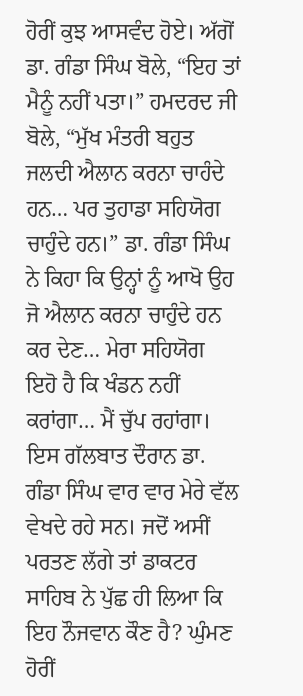ਹੋਰੀਂ ਕੁਝ ਆਸਵੰਦ ਹੋਏ। ਅੱਗੋਂ ਡਾ. ਗੰਡਾ ਸਿੰਘ ਬੋਲੇ, “ਇਹ ਤਾਂ ਮੈਨੂੰ ਨਹੀਂ ਪਤਾ।” ਹਮਦਰਦ ਜੀ ਬੋਲੇ, “ਮੁੱਖ ਮੰਤਰੀ ਬਹੁਤ ਜਲਦੀ ਐਲਾਨ ਕਰਨਾ ਚਾਹੰਦੇ ਹਨ… ਪਰ ਤੁਹਾਡਾ ਸਹਿਯੋਗ ਚਾਹੁੰਦੇ ਹਨ।” ਡਾ. ਗੰਡਾ ਸਿੰਘ ਨੇ ਕਿਹਾ ਕਿ ਉਨ੍ਹਾਂ ਨੂੰ ਆਖੋ ਉਹ ਜੋ ਐਲਾਨ ਕਰਨਾ ਚਾਹੁੰਦੇ ਹਨ ਕਰ ਦੇਣ… ਮੇਰਾ ਸਹਿਯੋਗ ਇਹੋ ਹੈ ਕਿ ਖੰਡਨ ਨਹੀਂ ਕਰਾਂਗਾ… ਮੈਂ ਚੁੱਪ ਰਹਾਂਗਾ। ਇਸ ਗੱਲਬਾਤ ਦੌਰਾਨ ਡਾ. ਗੰਡਾ ਸਿੰਘ ਵਾਰ ਵਾਰ ਮੇਰੇ ਵੱਲ ਵੇਖਦੇ ਰਹੇ ਸਨ। ਜਦੋਂ ਅਸੀਂ ਪਰਤਣ ਲੱਗੇ ਤਾਂ ਡਾਕਟਰ ਸਾਹਿਬ ਨੇ ਪੁੱਛ ਹੀ ਲਿਆ ਕਿ ਇਹ ਨੌਜਵਾਨ ਕੌਣ ਹੈ? ਘੁੰਮਣ ਹੋਰੀਂ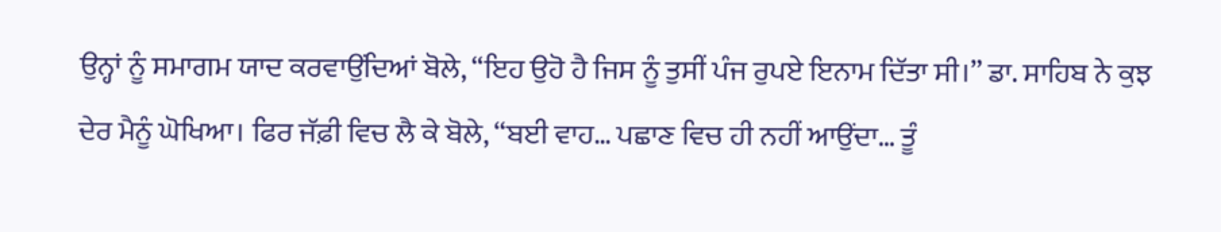ਉਨ੍ਹਾਂ ਨੂੰ ਸਮਾਗਮ ਯਾਦ ਕਰਵਾਉਂਦਿਆਂ ਬੋਲੇ, “ਇਹ ਉਹੋ ਹੈ ਜਿਸ ਨੂੰ ਤੁਸੀਂ ਪੰਜ ਰੁਪਏ ਇਨਾਮ ਦਿੱਤਾ ਸੀ।” ਡਾ. ਸਾਹਿਬ ਨੇ ਕੁਝ ਦੇਰ ਮੈਨੂੰ ਘੋਖਿਆ। ਫਿਰ ਜੱਫ਼ੀ ਵਿਚ ਲੈ ਕੇ ਬੋਲੇ, “ਬਈ ਵਾਹ… ਪਛਾਣ ਵਿਚ ਹੀ ਨਹੀਂ ਆਉਂਦਾ… ਤੂੰ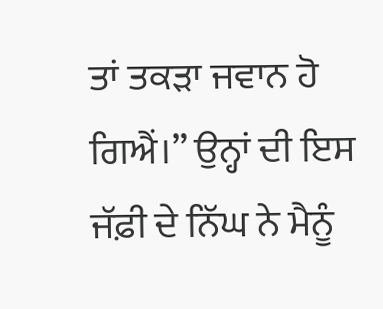ਤਾਂ ਤਕੜਾ ਜਵਾਨ ਹੋ ਗਿਐਂ।” ਉਨ੍ਹਾਂ ਦੀ ਇਸ ਜੱਫ਼ੀ ਦੇ ਨਿੱਘ ਨੇ ਮੈਨੂੰ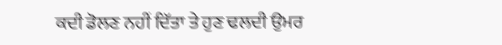ਕਦੀ ਡੋਲਣ ਨਹੀਂ ਦਿੱਤਾ ਤੇ ਹੁਣ ਢਲਦੀ ਉਮਰ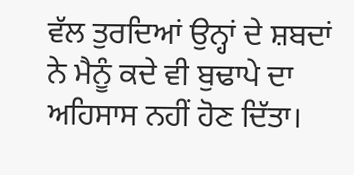ਵੱਲ ਤੁਰਦਿਆਂ ਉਨ੍ਹਾਂ ਦੇ ਸ਼ਬਦਾਂ ਨੇ ਮੈਨੂੰ ਕਦੇ ਵੀ ਬੁਢਾਪੇ ਦਾ ਅਹਿਸਾਸ ਨਹੀਂ ਹੋਣ ਦਿੱਤਾ।